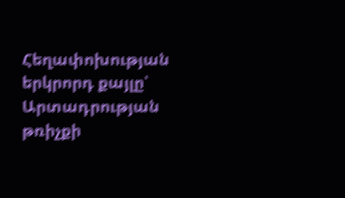Հեղափոխության երկրորդ քայլը՝ Արտադրության թռիչքի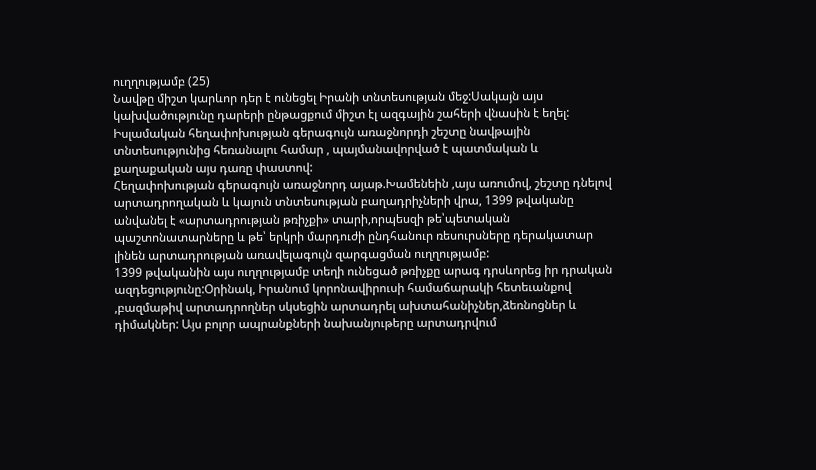ուղղությամբ (25)
Նավթը միշտ կարևոր դեր է ունեցել Իրանի տնտեսության մեջ:Սակայն այս կախվածությունը դարերի ընթացքում միշտ էլ ազգային շահերի վնասին է եղել:
Իսլամական հեղափոխության գերագույն առաջնորդի շեշտը նավթային տնտեսությունից հեռանալու համար , պայմանավորված է պատմական և քաղաքական այս դառը փաստով:
Հեղափոխության գերագույն առաջնորդ այաթ.Խամենեին ,այս առումով, շեշտը դնելով արտադրողական և կայուն տնտեսության բաղադրիչների վրա, 1399 թվականը անվանել է «արտադրության թռիչքի» տարի,որպեսզի թե՝պետական պաշտոնատարները և թե՝ երկրի մարդուժի ընդհանուր ռեսուրսները դերակատար լինեն արտադրության առավելագույն զարգացման ուղղությամբ:
1399 թվականին այս ուղղությամբ տեղի ունեցած թռիչքը արագ դրսևորեց իր դրական ազդեցությունը:Օրինակ, Իրանում կորոնավիրուսի համաճարակի հետեւանքով ,բազմաթիվ արտադրողներ սկսեցին արտադրել ախտահանիչներ,ձեռնոցներ և դիմակներ: Այս բոլոր ապրանքների նախանյութերը արտադրվում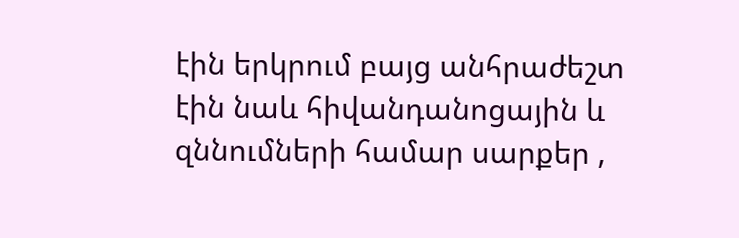էին երկրում բայց անհրաժեշտ էին նաև հիվանդանոցային և զննումների համար սարքեր ,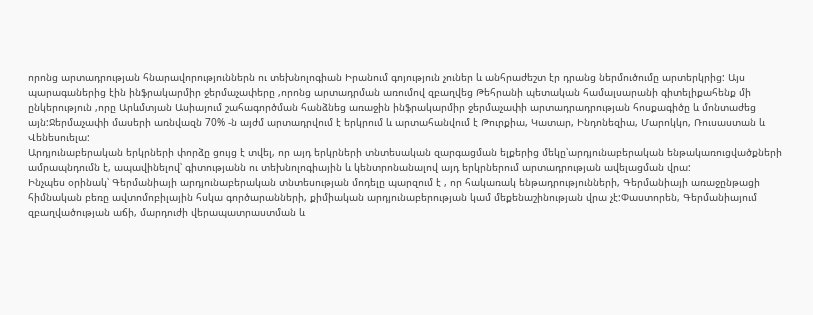որոնց արտադրության հնարավորություններն ու տեխնոլոգիան Իրանում գոյություն չուներ և անհրաժեշտ էր դրանց ներմուծումը արտերկրից: Այս պարագաներից էին ինֆրակարմիր ջերմաչափերը ,որոնց արտադրման առումով զբաղվեց Թեհրանի պետական համալսարանի գիտելիքահենք մի ընկերություն ,որը Արևմտյան Ասիայում շահագործման հանձնեց առաջին ինֆրակարմիր ջերմաչափի արտադրադրության հոսքագիծը և մոնտաժեց այն:Ջերմաչափի մասերի առնվազն 70% -ն այժմ արտադրվում է երկրում և արտահանվում է Թուրքիա, Կատար, Ինդոնեզիա, Մարոկկո, Ռուսաստան և Վենեսուելա:
Արդյունաբերական երկրների փորձը ցույց է տվել, որ այդ երկրների տնտեսական զարգացման ելքերից մեկը՝արդյունաբերական ենթակառուցվածքների ամրապնդումն է, ապավինելով՝ գիտությանն ու տեխնոլոգիային և կենտրոնանալով այդ երկրներում արտադրության ավելացման վրա:
Ինչպես օրինակ՝ Գերմանիայի արդյունաբերական տնտեսության մոդելը պարզում է , որ հակառակ ենթադրությունների, Գերմանիայի առաջընթացի հիմնական բեռը ավտոմոբիլային հսկա գործարանների, քիմիական արդյունաբերության կամ մեքենաշինության վրա չէ:Փաստորեն, Գերմանիայում զբաղվածության աճի, մարդուժի վերապատրաստման և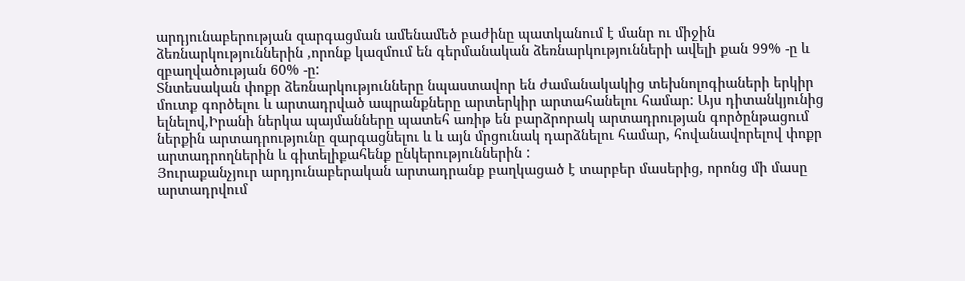արդյունաբերության զարգացման ամենամեծ բաժինը պատկանում է մանր ու միջին ձեռնարկություններին ,որոնք կազմում են գերմանական ձեռնարկությունների ավելի քան 99% -ը և զբաղվածության 60% -ը:
Տնտեսական փոքր ձեռնարկությունները նպաստավոր են ժամանակակից տեխնոլոգիաների երկիր մուտք գործելու և արտադրված ապրանքները արտերկիր արտահանելու համար: Այս դիտանկյունից ելնելով,Իրանի ներկա պայմանները պատեհ առիթ են բարձրորակ արտադրության գործընթացում ներքին արտադրությունը զարգացնելու և և այն մրցունակ դարձնելու համար, հովանավորելով փոքր արտադրողներին և գիտելիքահենք ընկերություններին :
Յուրաքանչյուր արդյունաբերական արտադրանք բաղկացած է տարբեր մասերից, որոնց մի մասը արտադրվում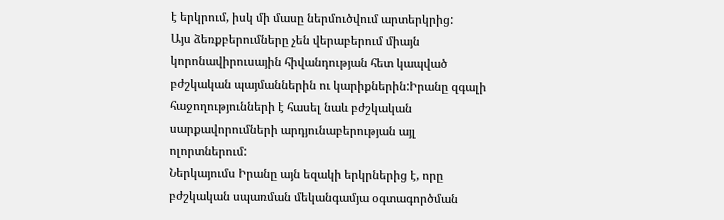է երկրում, իսկ մի մասը ներմուծվում արտերկրից:
Այս ձեռքբերումները չեն վերաբերում միայն կորոնավիրուսային հիվանդության հետ կապված բժշկական պայմաններին ու կարիքներին:Իրանը զգալի հաջողությունների է հասել նաև բժշկական սարքավորումների արդյունաբերության այլ ոլորտներում:
Ներկայումս Իրանը այն եզակի երկրներից է, որը բժշկական սպառման մեկանգամյա օգտագործման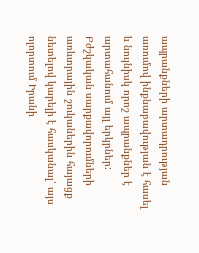ապրանքների արտադրության առումով ինքնաբավության է հասել և նույնիսկ որոշ ապրանքներ է արտահանում այլ երկրներ: Բժշկական սարքավորումների առևտրային շուկաներին հայացք նետելով կարելի է հասկանալ՝ այս ոլորտում Իրանի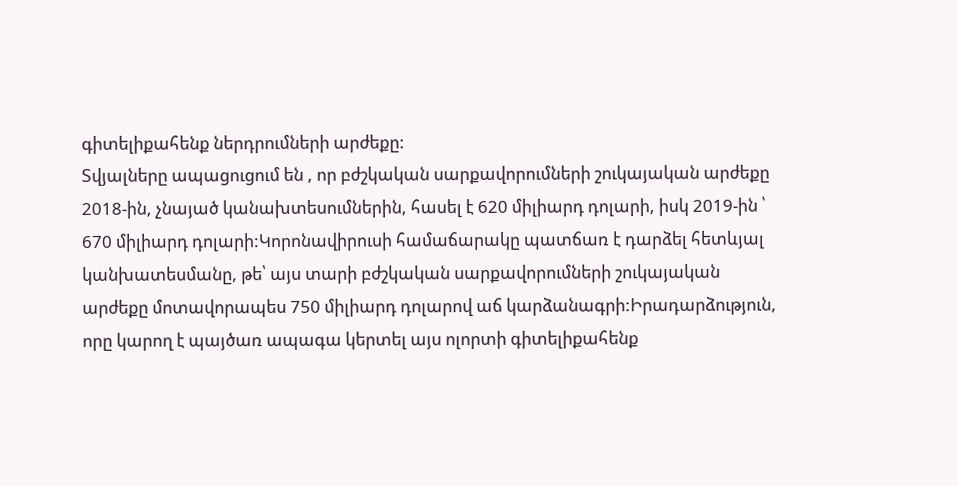գիտելիքահենք ներդրումների արժեքը:
Տվյալները ապացուցում են , որ բժշկական սարքավորումների շուկայական արժեքը 2018-ին, չնայած կանախտեսումներին, հասել է 620 միլիարդ դոլարի, իսկ 2019-ին ՝ 670 միլիարդ դոլարի:Կորոնավիրուսի համաճարակը պատճառ է դարձել հետևյալ կանխատեսմանը, թե՝ այս տարի բժշկական սարքավորումների շուկայական արժեքը մոտավորապես 750 միլիարդ դոլարով աճ կարձանագրի:Իրադարձություն, որը կարող է պայծառ ապագա կերտել այս ոլորտի գիտելիքահենք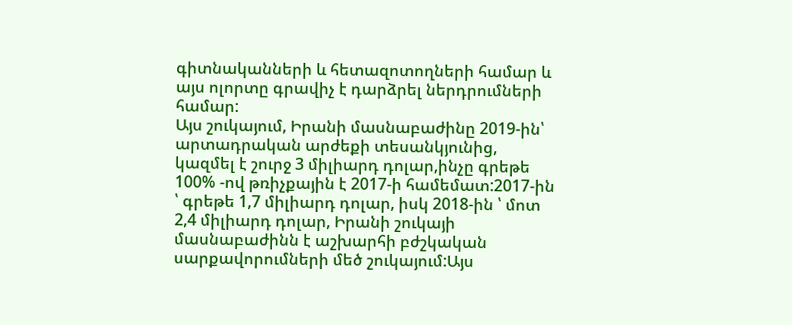գիտնականների և հետազոտողների համար և այս ոլորտը գրավիչ է դարձրել ներդրումների համար:
Այս շուկայում, Իրանի մասնաբաժինը 2019-ին՝ արտադրական արժեքի տեսանկյունից, կազմել է շուրջ 3 միլիարդ դոլար,ինչը գրեթե 100% -ով թռիչքային է 2017-ի համեմատ:2017-ին ՝ գրեթե 1,7 միլիարդ դոլար, իսկ 2018-ին ՝ մոտ 2,4 միլիարդ դոլար, Իրանի շուկայի մասնաբաժինն է աշխարհի բժշկական սարքավորումների մեծ շուկայում:Այս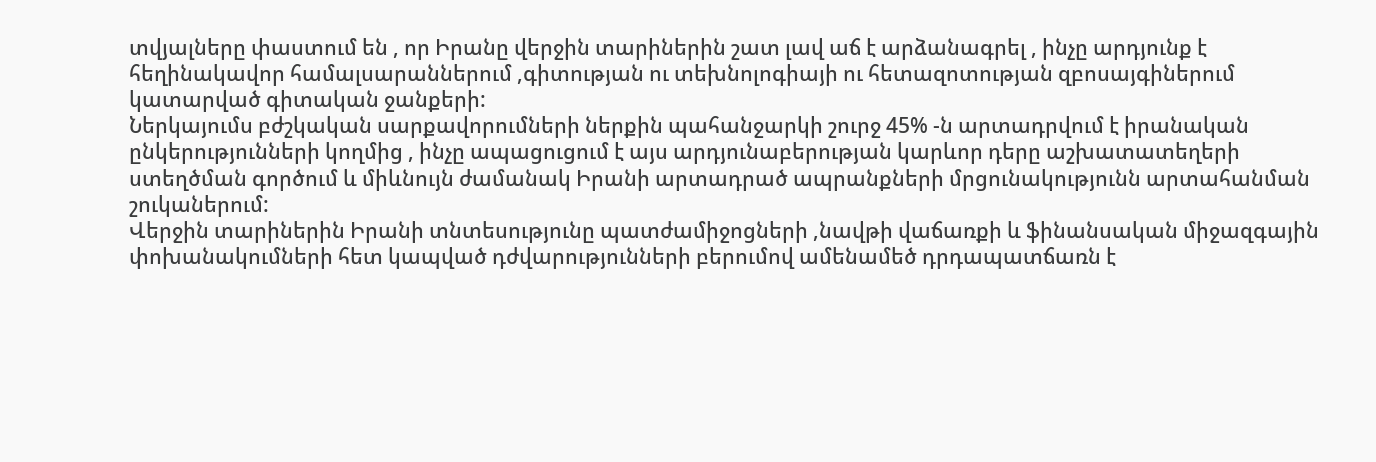տվյալները փաստում են , որ Իրանը վերջին տարիներին շատ լավ աճ է արձանագրել , ինչը արդյունք է հեղինակավոր համալսարաններում ,գիտության ու տեխնոլոգիայի ու հետազոտության զբոսայգիներում կատարված գիտական ջանքերի:
Ներկայումս բժշկական սարքավորումների ներքին պահանջարկի շուրջ 45% -ն արտադրվում է իրանական ընկերությունների կողմից , ինչը ապացուցում է այս արդյունաբերության կարևոր դերը աշխատատեղերի ստեղծման գործում և միևնույն ժամանակ Իրանի արտադրած ապրանքների մրցունակությունն արտահանման շուկաներում:
Վերջին տարիներին Իրանի տնտեսությունը պատժամիջոցների ,նավթի վաճառքի և ֆինանսական միջազգային փոխանակումների հետ կապված դժվարությունների բերումով ամենամեծ դրդապատճառն է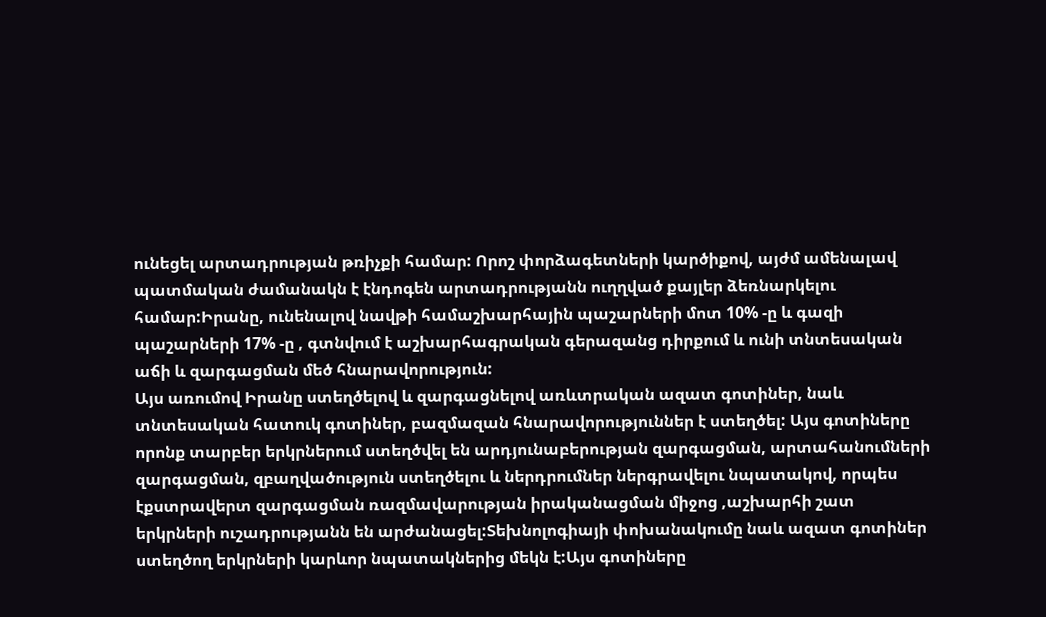ունեցել արտադրության թռիչքի համար: Որոշ փորձագետների կարծիքով, այժմ ամենալավ պատմական ժամանակն է էնդոգեն արտադրությանն ուղղված քայլեր ձեռնարկելու համար:Իրանը, ունենալով նավթի համաշխարհային պաշարների մոտ 10% -ը և գազի պաշարների 17% -ը , գտնվում է աշխարհագրական գերազանց դիրքում և ունի տնտեսական աճի և զարգացման մեծ հնարավորություն:
Այս առումով Իրանը ստեղծելով և զարգացնելով առևտրական ազատ գոտիներ, նաև տնտեսական հատուկ գոտիներ, բազմազան հնարավորություններ է ստեղծել: Այս գոտիները որոնք տարբեր երկրներում ստեղծվել են արդյունաբերության զարգացման, արտահանումների զարգացման, զբաղվածություն ստեղծելու և ներդրումներ ներգրավելու նպատակով, որպես էքստրավերտ զարգացման ռազմավարության իրականացման միջոց ,աշխարհի շատ երկրների ուշադրությանն են արժանացել:Տեխնոլոգիայի փոխանակումը նաև ազատ գոտիներ ստեղծող երկրների կարևոր նպատակներից մեկն է:Այս գոտիները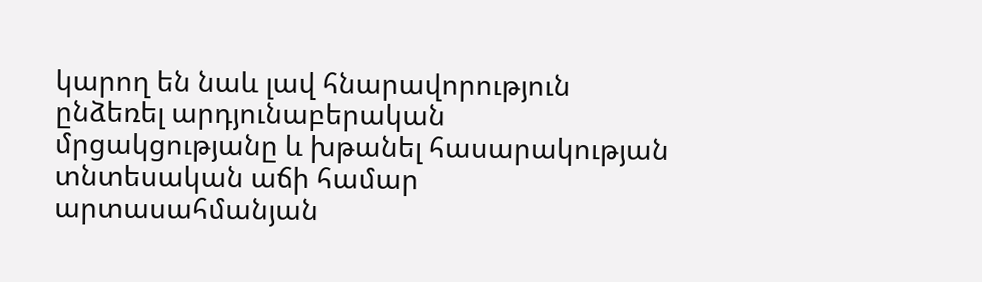կարող են նաև լավ հնարավորություն ընձեռել արդյունաբերական մրցակցությանը և խթանել հասարակության տնտեսական աճի համար արտասահմանյան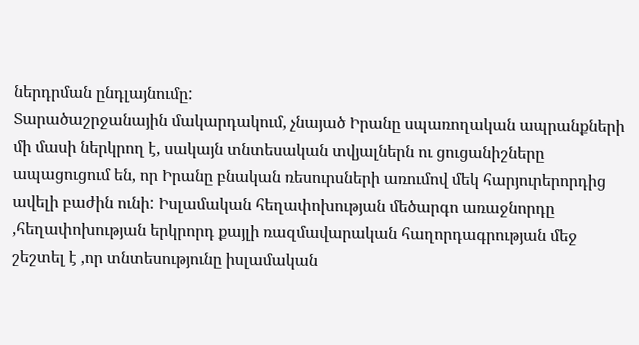ներդրման ընդլայնումը:
Տարածաշրջանային մակարդակում, չնայած Իրանը սպառողական ապրանքների մի մասի ներկրող է, սակայն տնտեսական տվյալներն ու ցուցանիշները ապացուցում են, որ Իրանը բնական ռեսուրսների առումով մեկ հարյուրերորդից ավելի բաժին ունի: Իսլամական հեղափոխության մեծարգո առաջնորդը ,հեղափոխության երկրորդ քայլի ռազմավարական հաղորդագրության մեջ շեշտել է ,որ տնտեսությունը իսլամական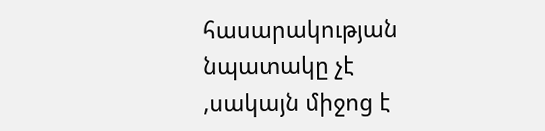հասարակության նպատակը չէ ,սակայն միջոց է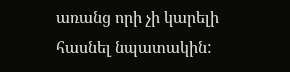առանց որի չի կարելի հասնել նպատակին: